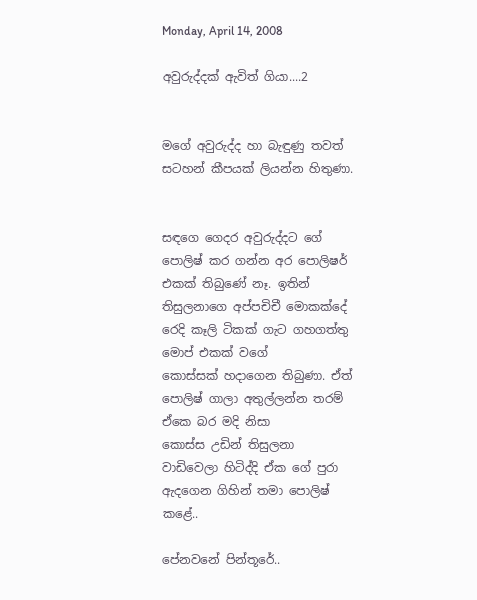Monday, April 14, 2008

අවුරුද්දක් ඇවිත් ගියා....2


මගේ අවුරුද්ද හා බැඳුණු තවත් සටහන් කීපයක් ලියන්න හිතුණා.


සඳ‍‍ගෙ ගෙදර අවුරුද්දට ගේ පොලිෂ් කර ගන්න අර පොලි‍‍‍‍‍‍‍‍‍‍ෂර් එකක් තිබුණේ නෑ. ඉතින් තිසුලනාගෙ අප්පචිචී මොකක්දේ රෙදි කෑලි ටිකක් ගැට ගහගත්තු මොප් එකක් වගේ කොස්සක් ‍හදාගෙන තිබුණා. ඒත් පොලිෂ් ගාලා අතුල්ලන්න තරම් ඒකෙ බර මදි නිසා
කොස්ස උඩින් තිසුලනා වාඩිවෙලා හිටිද්දි ඒක ගේ පුරා ඇදගෙන ගිහින් තමා‍ පොලිෂ් කළේ..

පේනවනේ පින්තූරේ..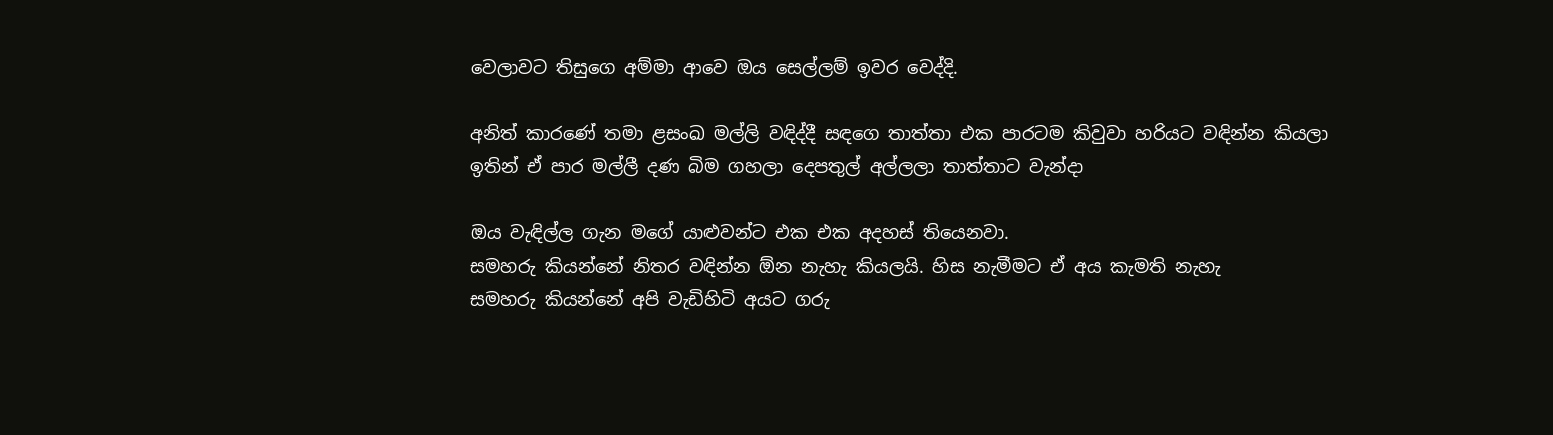වෙලාවට තිසුගෙ අම්මා ආවෙ ඔය ‍සෙල්ලම් ඉවර වෙද්දි.

අනිත් කාරණේ තමා ළසංඛ මල්ලි වඳිද්දී සඳ‍ගෙ තාත්තා එක පාරටම කිවුවා හරියට වඳින්න කියලා
ඉතින් ඒ පාර මල්ලී දණ බිම ගහලා දෙපතුල් අල්ලලා තාත්තාට වැන්දා

ඔය වැඳිල්ල ගැන මගේ යා‍‍‍‍‍‍‍‍‍‍‍‍‍‍‍‍‍‍‍‍‍‍‍‍‍‍‍‍‍‍‍‍‍‍‍‍‍‍‍‍‍‍ළුවන්ට එක එක අදහස් තියෙනවා.
සමහරු කියන්නේ නිතර වඳින්න ඕන නැහැ කියලයි. හිස නැමීමට ඒ අය කැමති නැහැ
සමහරු කියන්නේ අපි වැඩිහිටි අයට ගරු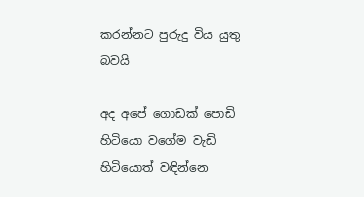කරන්නට පුරුදු විය යුතු බවයි

අද අපේ ගොඩක් පොඩි හිටි‍යො වගේම වැඩි හිටියොත් වඳින්නෙ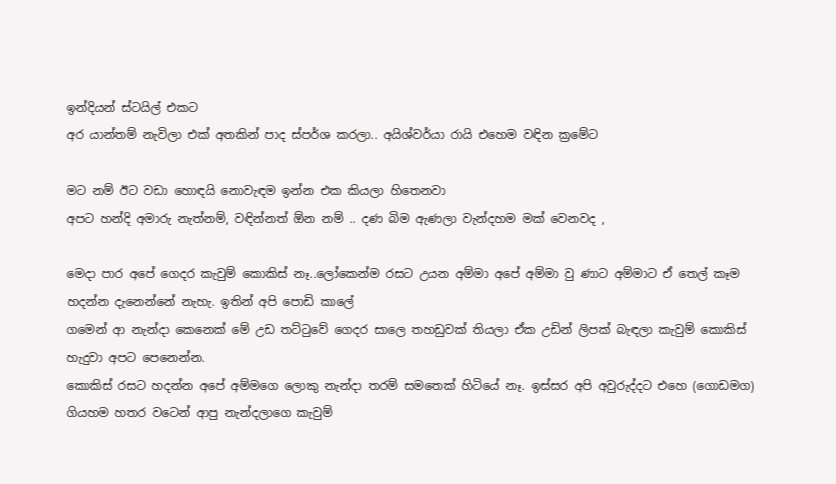ඉන්දියන් ස්ටයිල් එකට
අර යාන්තම් නැවිලා එක් අතකින් පාද ස්පර්ශ කරලා.. අයිශ්වර්යා රායි එහෙම වඳින ක්‍රමේට

මට නම් ඊට වඩා හොඳයි නොවැඳම ඉන්න එක කියලා හිතෙනවා
අපට හන්දි අමාරු නැත්නම්, වඳින්නත් ඕන නම් .. දණ බිම ඇණලා වැන්දහම මක් වෙනවද ,

මෙදා පාර අපේ ගෙදර කැවුම් ‍කොකිස් නෑ..ලෝකෙන්ම රසට උයන අම්මා අපේ අම්මා වු ණාට අම්මාට ඒ තෙල් කෑම හදන්න දැනෙන්නේ නැහැ. ඉතින් අපි පොඩි කාලේ
ගමෙන් ආ නැන්දා කෙනෙක් මේ උඩ තට්ටුවේ ගෙදර සාලෙ තහඩුවක් තියලා ඒක උඩින් ලිපක් බැඳලා කැවුම් කොකිස් හැදුවා අපට පෙනෙන්න.
කොකිස් රසට හදන්න අපේ අම්මගෙ ලොකු නැන්දා තරම් සමතෙක් හිටියේ නෑ. ඉස්සර අපි අවුරුද්දට එහෙ (ගොඩමග) ගියහම හතර වටෙන් ආපු නැන්දලාගෙ කැවුම්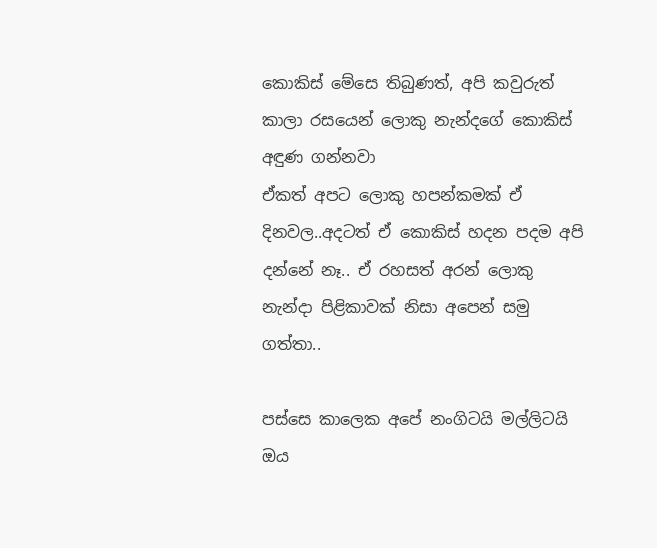කොකිස් මේසෙ තිබුණත්, අපි කවුරුත් කාලා රසයෙන් ලොකු නැන්දගේ කොකිස් අඳුණ ගන්නවා
ඒකත් අපට ලොකු හපන්කමක් ඒ දිනවල..අදටත් ඒ ‍කොකිස් හදන පදම අපි දන්නේ නෑ.. ඒ රහසත් අරන් ලොකු නැන්දා පිළිකාවක් නිසා අපෙන් සමු ගත්තා..

පස්සෙ කාලෙක අපේ නංගිටයි මල්ලිටයි ඔය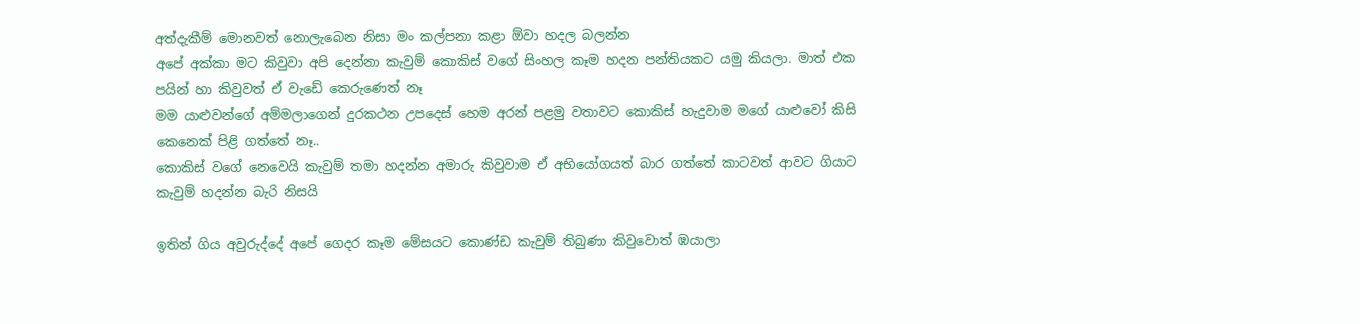අත්දැකීම් මොනවත් නොලැබෙන නිසා මං කල්පනා කළා ‍ඕවා හදල බලන්න
අපේ අක්කා මට කිවුවා අපි දෙන්නා කැවුම් කොකිස් වගේ සිංහල කෑම හදන පන්තියකට යමු කියලා. මාත් එක පයින් හා කිවුවත් ඒ වැඩේ කෙරුණෙත් නෑ
මම යාළුවන්ගේ අම්මලාගෙන් දුරකථන උපදෙස් හෙම අරන් පළමු වතාවට කොකිස් හැදුවාම මගේ යාළුවෝ කිසි කෙනෙක් පිළි ගත්තේ නෑ..
කොකිස් ව‍ගේ නෙවෙයි කැවුම් තමා හදන්න අමාරු කිවුවාම ඒ අභියෝගයත් බාර ගත්තේ කාටවත් ආවට ගියාට කැවුම් හදන්න බැරි නිසයි

ඉතින් ගිය අවුරුද්දේ අපේ ගෙදර කෑම මේසයට කොණ්ඩ කැවුම් තිබුණා කිවුවොත් ඹයාලා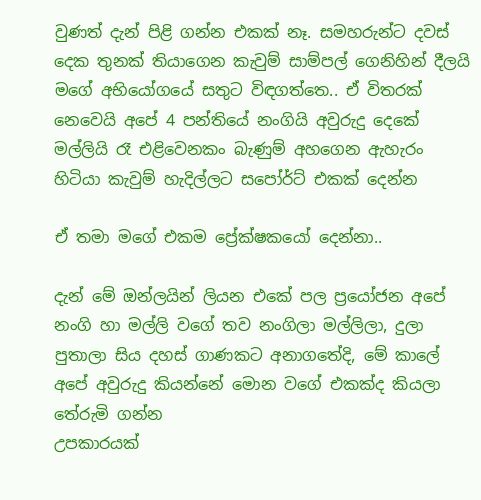වුණත් දැන් පිළි ගන්න එකක් නෑ. සමහරුන්ට දවස් දෙක තුනක් තියාගෙන කැවුම් සාම්පල් ගෙනිහින් දීලයි
මගේ අභියෝගයේ සතුට විඳගත්තෙ.. ඒ විතරක් නෙවෙයි අපේ 4 පන්තියේ නංගියි අවුරුදු දෙකේ මල්ලියි රෑ එළිවෙනකං බැණුම් අහගෙන ඇහැරං හිටියා කැවුම් හැදිල්ලට සපෝර්ට් එකක් දෙන්න

ඒ තමා මගේ එකම ප්‍රේක්ෂකයෝ දෙන්නා..

දැන් මේ ඔන්ලයින් ලියන එ‍කේ පල ප්‍ර‍යෝජන අපේ නංගි හා මල්ලි වගේ තව නංගිලා මල්ලිලා, දුලා පුතාලා සිය දහස් ගාණකට අනාගතේදි, මේ කාලේ අපේ අවුරුදු කියන්නේ මොන වගේ එකක්ද කියලා තේරුමි ගන්න ‍
උපකාරයක්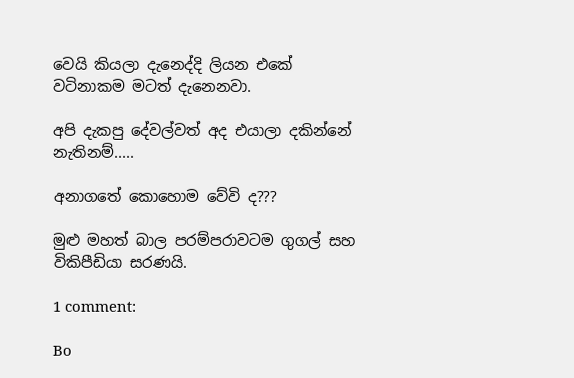වෙයි කියලා දැනෙද්දි ලියන එකේ වටිනාකම මටත් දැනෙනවා.

අපි දැකපු දේවල්වත් අද එයාලා දකින්නේ නැතිනම්.....

අනාගතේ කොහොම වේවි ද???

මුළු මහත් බාල පරම්පරාවටම ගුගල් සහ විකිපීඩියා සරණයි.

1 comment:

Bo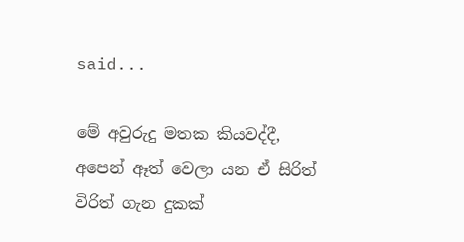said...

මේ අවුරුදු මතක කියවද්දී, අපෙන් ඈත් වෙලා යන ඒ සිරිත් විරිත් ගැන දුකක්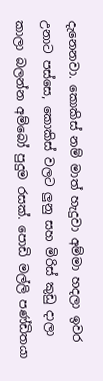දැනෙනවා. කොකිස් නම් මාත් හැදුවා අම්මා හදලා ඉවර උනාට පස්සෙ, කොකිස් වලට ලුනු සහ මිරිස් කුඩු දාලා කාලා බලන්න අම්බෝ පුදුම රසක්. පොඩි මල්ලි පණ්ඩිතයා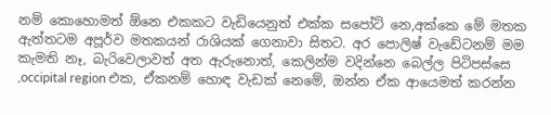නම් කොහොමත් ඕනෙ එකකට වැඩියෙනුත් එක්ක සපෝට් නෙ,අක්කෙ මේ මතක ඇත්තටම අපූර්ව මතකයන් රාශියක් ගෙනාවා සිතට. අර පොලිෂ් වැඩේටනම් මම කැමති නෑ, බැරිවෙලාවත් අත ඇරුනොත්, කෙලින්ම වදින්නෙ බෙල්ල පිටිපස්සෙ ,occipital region එක, ඒකනම් හොඳ වැඩක් නෙමේ, ඔන්න ඒක ආයෙමත් කරන්න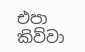එපා කිව්වා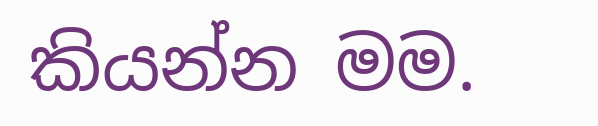කියන්න මම.